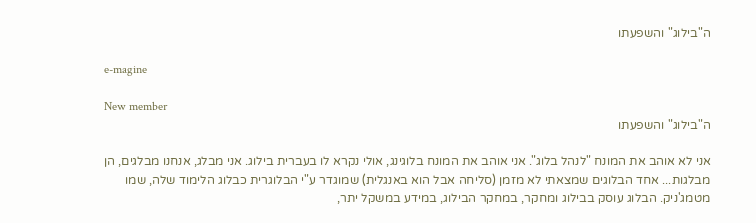ה"בילוג" והשפעתו

e-magine

New member
ה"בילוג" והשפעתו

אני לא אוהב את המונח "לנהל בלוג". אני אוהב את המונח בלוגינג, אולי נקרא לו בעברית בילוג. אני מבלג, אנחנו מבלגים, הן מבלגות... אחד הבלוגים שמצאתי לא מזמן (סליחה אבל הוא באנגלית) שמוגדר ע"י הבלוגרית כבלוג הלימוד שלה, שמו מטמג'ניק. הבלוג עוסק בבילוג ומחקר, במחקר הבילוג, במידע במשקל יתר,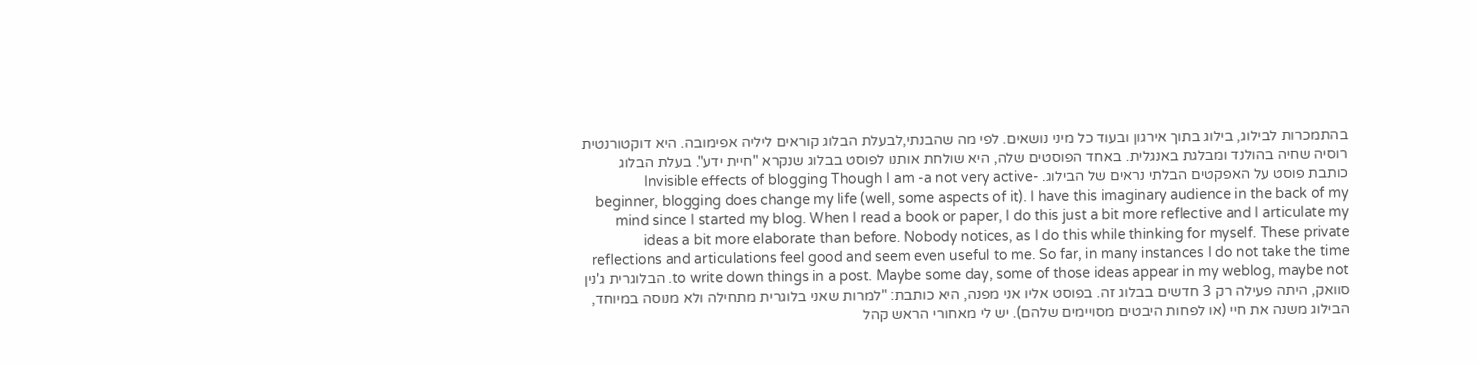בהתמכרות לבילוג, בילוג בתוך אירגון ובעוד כל מיני נושאים. לפי מה שהבנתי,לבעלת הבלוג קוראים ליליה אפימובה. היא דוקטורנטית רוסיה שחיה בהולנד ומבלגת באנגלית. באחד הפוסטים שלה, היא שולחת אותנו לפוסט בבלוג שנקרא "חיית ידע". בעלת הבלוג כותבת פוסט על האפקטים הבלתי נראים של הבילוג. Invisible effects of blogging Though I am -a not very active- beginner, blogging does change my life (well, some aspects of it). I have this imaginary audience in the back of my mind since I started my blog. When I read a book or paper, I do this just a bit more reflective and I articulate my ideas a bit more elaborate than before. Nobody notices, as I do this while thinking for myself. These private reflections and articulations feel good and seem even useful to me. So far, in many instances I do not take the time to write down things in a post. Maybe some day, some of those ideas appear in my weblog, maybe not. הבלוגרית ג'נין סוואק, היתה פעילה רק 3 חדשים בבלוג זה. בפוסט אליו אני מפנה, היא כותבת: "למרות שאני בלוגרית מתחילה ולא מנוסה במיוחד, הבילוג משנה את חיי (או לפחות היבטים מסויימים שלהם). יש לי מאחורי הראש קהל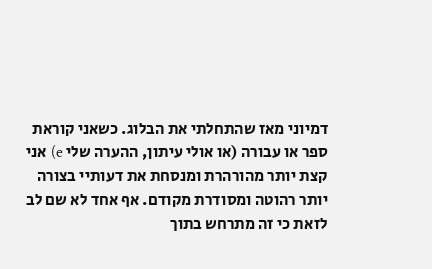דמיוני מאז שהתחלתי את הבלוג. כשאני קוראת ספר או עבורה (או אולי עיתון, ההערה שלי e) אני קצת יותר מהורהרת ומנסחת את דעותיי בצורה יותר רהוטה ומסודרת מקודם. אף אחד לא שם לב לזאת כי זה מתרחש בתוך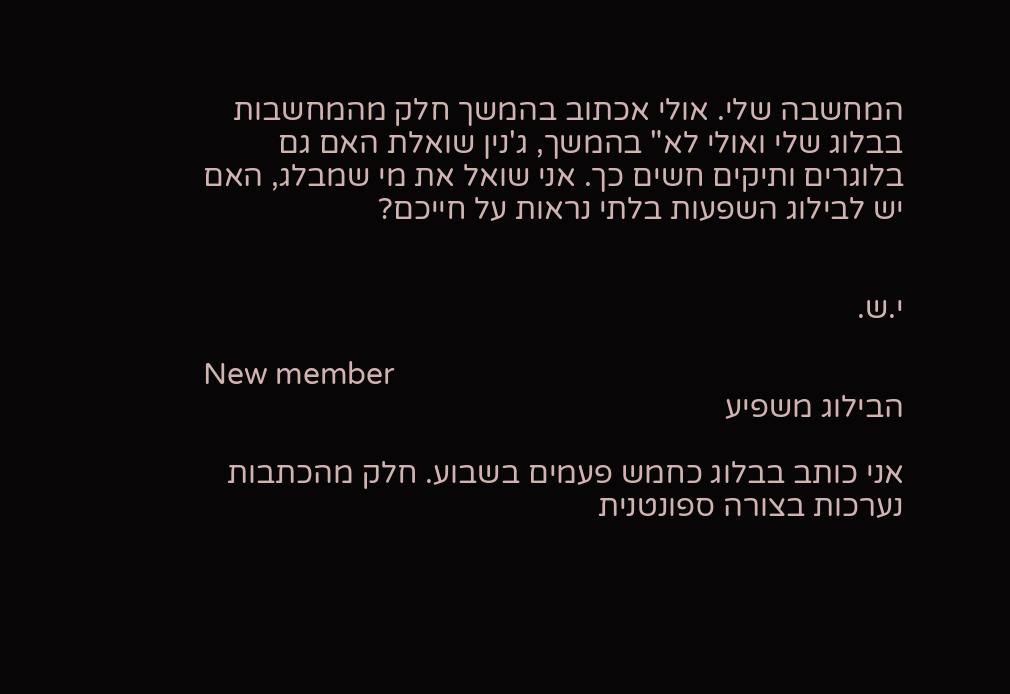המחשבה שלי. אולי אכתוב בהמשך חלק מהמחשבות בבלוג שלי ואולי לא" בהמשך, ג'נין שואלת האם גם בלוגרים ותיקים חשים כך. אני שואל את מי שמבלג, האם יש לבילוג השפעות בלתי נראות על חייכם?


י.ש.

New member
הבילוג משפיע

אני כותב בבלוג כחמש פעמים בשבוע. חלק מהכתבות נערכות בצורה ספונטנית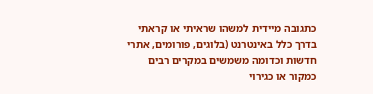כתגובה מיידית למשהו שראיתי או קראתי בדרך כלל באינטרנט (בלוגים, פורומים, אתרי חדשות וכדומה משמשים במקרים רבים כמקור או כגירוי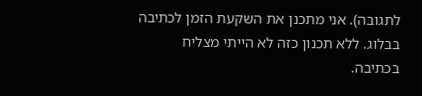לתגובה). אני מתכנן את השקעת הזמן לכתיבה בבלוג. ללא תכנון כזה לא הייתי מצליח בכתיבה.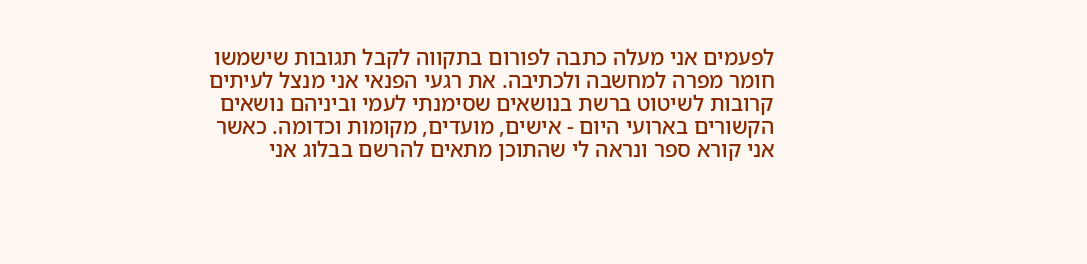לפעמים אני מעלה כתבה לפורום בתקווה לקבל תגובות שישמשו חומר מפרה למחשבה ולכתיבה. את רגעי הפנאי אני מנצל לעיתים קרובות לשיטוט ברשת בנושאים שסימנתי לעמי וביניהם נושאים הקשורים בארועי היום - אישים, מועדים, מקומות וכדומה. כאשר אני קורא ספר ונראה לי שהתוכן מתאים להרשם בבלוג אני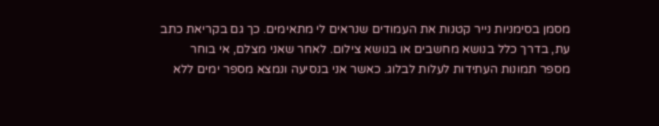מסמן בסימניות נייר קטנות את העמודים שנראים לי מתאימים. כך גם בקריאת כתב עת, בדרך כלל בנושא מחשבים או בנושא צילום. לאחר שאני מצלם, אי בוחר מספר תמונות העתידות לעלות לבלוג. כאשר אני בנסיעה ונמצא מספר ימים ללא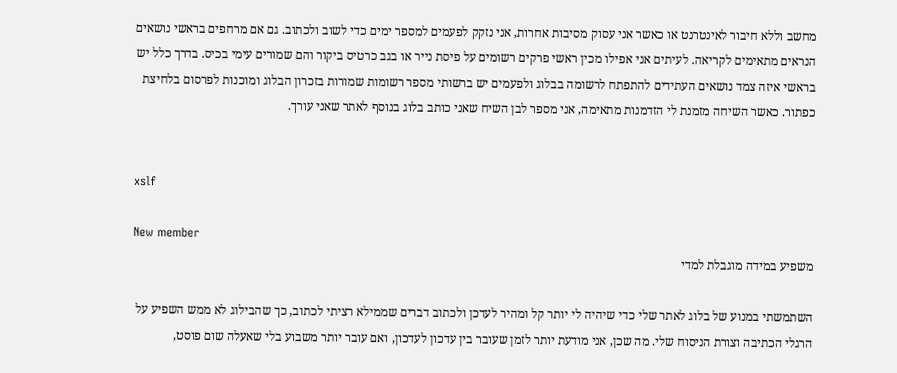מחשב וללא חיבור לאינטרנט או כאשר אני עסוק מסיבות אחרות, אני נזקק לפעמים למספר ימים כדי לשוב ולכתוב. גם אם מרחפים בראשי נושאים הנראים מתאימים לקריאה. לעיתים אני אפילו מכין ראשי פרקים רשומים על פיסת נייר או בגב כרטיס ביקור והם שמורים עימי בכיס. בדרך כלל יש בראשי איזה צמד נושאים העתידים להתפתח לרשומה בבלוג ולפעמים יש ברשותי מספר רשומות שמורות בזכרון הבלוג ומוכנות לפרסום בלחיצת כפתור. כאשר השיחה מזמנת לי הזדמנות מתאימה, אני מספר לבן השיח שאני כותב בלוג בנוסף לאתר שאני עורך.


xslf

New member
משפיע במידה מוגבלת למדי

השתמשתי במנוע של בלוג לאתר שלי כדי שיהיה לי יותר קל ומהיר לעדכן ולכתוב דברים שממילא רציתי לכתוב, כך שהבילוג לא ממש השפיע על הרגלי הכתיבה וצורת הניסוח שלי. מה שכן, אני מודעת יותר לזמן שעובר בין עדכון לעדכון, ואם עובר יותר משבוע בלי שאעלה שום פוסט,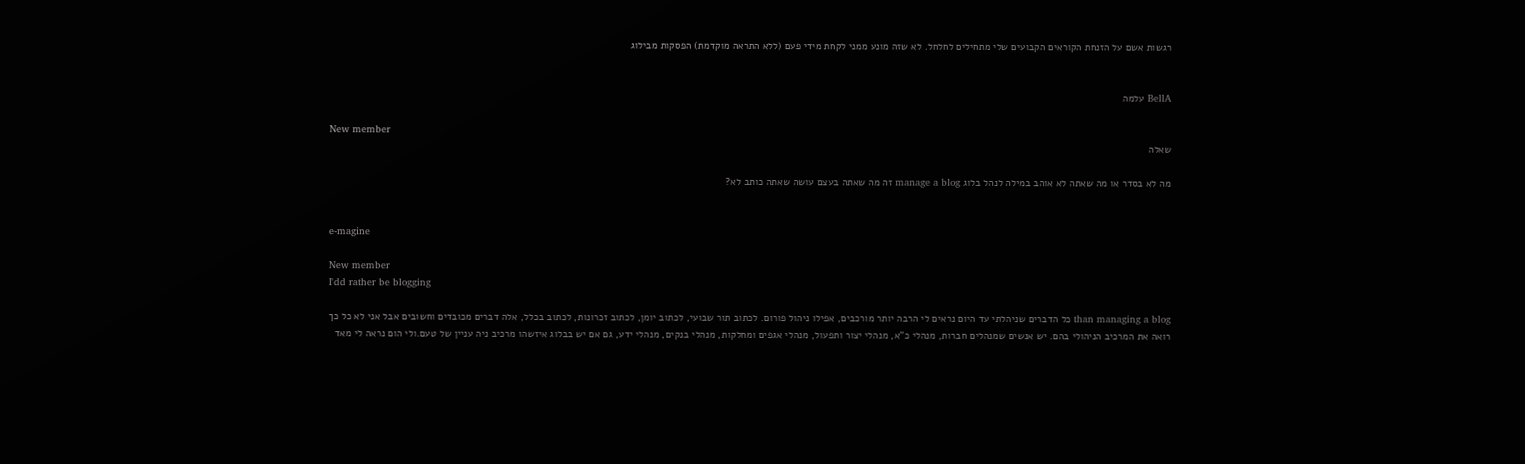רגשות אשם על הזנחת הקוראים הקבועים שלי מתחילים לחלחל. לא שזה מונע ממני לקחת מידי פעם (ללא התראה מוקדמת) הפסקות מבילוג


BellA עלמה

New member
שאלה

מה לא בסדר או מה שאתה לא אוהב במילה לנהל בלוג manage a blog זה מה שאתה בעצם עושה שאתה כותב לא?


e-magine

New member
I'dd rather be blogging

than managing a blog כל הדברים שניהלתי עד היום נראים לי הרבה יותר מורכבים, אפילו ניהול פורום. לכתוב תור שבועי, לכתוב יומן, לכתוב זכרונות, לכתוב בכלל, אלה דברים מכובדים וחשובים אבל אני לא כל כך רואה את המרכיב הניהולי בהם. יש אנשים שמנהלים חברות, מנהלי כ"א, מנהלי יצור ותפעול, מנהלי אגפים ומחלקות, מנהלי בנקים, מנהלי ידע, גם אם יש בבלוג איזשהו מרכיב ניה עניין של טעם.ולי הום נראה לי מאד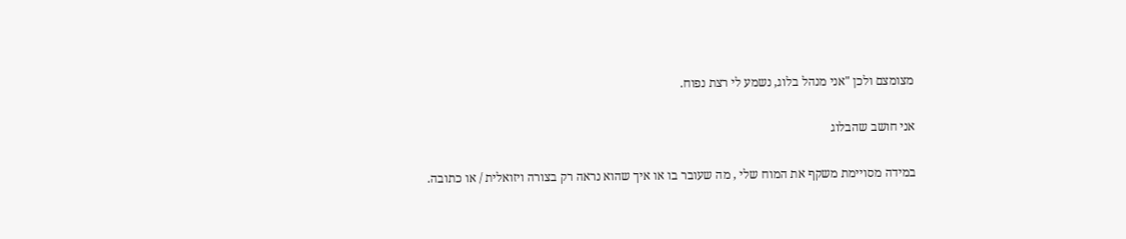מצומצם ולכן "אני מנהל בלוג, נשמע לי רצת נפוח.

אני חושב שהבלוג

במידה מסויימת משקף את המוח שלי , מה שעובר בו או איך שהוא נראה רק בצורה ויזואלית / או כתובה.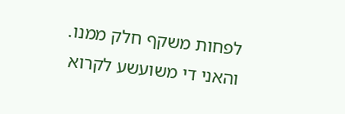לפחות משקף חלק ממנו. והאני די משועשע לקרוא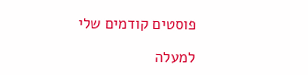פוסטים קודמים שלי

למעלה